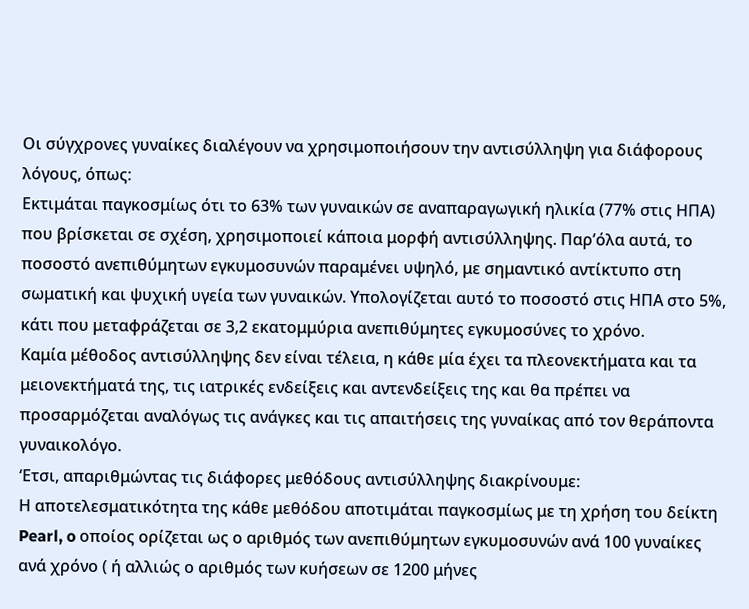Οι σύγχρονες γυναίκες διαλέγουν να χρησιμοποιήσουν την αντισύλληψη για διάφορους λόγους, όπως:
Εκτιμάται παγκοσμίως ότι το 63% των γυναικών σε αναπαραγωγική ηλικία (77% στις ΗΠΑ) που βρίσκεται σε σχέση, χρησιμοποιεί κάποια μορφή αντισύλληψης. Παρ’όλα αυτά, το ποσοστό ανεπιθύμητων εγκυμοσυνών παραμένει υψηλό, με σημαντικό αντίκτυπο στη σωματική και ψυχική υγεία των γυναικών. Υπολογίζεται αυτό το ποσοστό στις ΗΠΑ στο 5%, κάτι που μεταφράζεται σε 3,2 εκατομμύρια ανεπιθύμητες εγκυμοσύνες το χρόνο.
Καμία μέθοδος αντισύλληψης δεν είναι τέλεια, η κάθε μία έχει τα πλεονεκτήματα και τα μειονεκτήματά της, τις ιατρικές ενδείξεις και αντενδείξεις της και θα πρέπει να προσαρμόζεται αναλόγως τις ανάγκες και τις απαιτήσεις της γυναίκας από τον θεράποντα γυναικολόγο.
‘Ετσι, απαριθμώντας τις διάφορες μεθόδους αντισύλληψης διακρίνουμε:
Η αποτελεσματικότητα της κάθε μεθόδου αποτιμάται παγκοσμίως με τη χρήση του δείκτη Pearl, o οποίος ορίζεται ως ο αριθμός των ανεπιθύμητων εγκυμοσυνών ανά 100 γυναίκες ανά χρόνο ( ή αλλιώς ο αριθμός των κυήσεων σε 1200 μήνες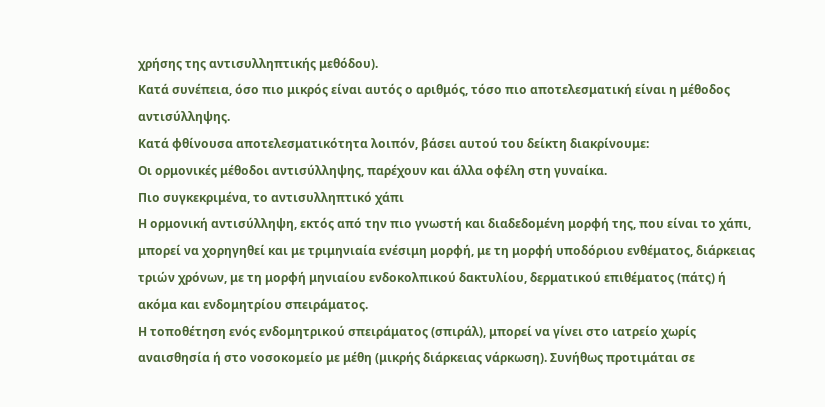χρήσης της αντισυλληπτικής μεθόδου).
Κατά συνέπεια, όσο πιο μικρός είναι αυτός ο αριθμός, τόσο πιο αποτελεσματική είναι η μέθοδος αντισύλληψης.
Κατά φθίνουσα αποτελεσματικότητα λοιπόν, βάσει αυτού του δείκτη διακρίνουμε:
Οι ορμονικές μέθοδοι αντισύλληψης, παρέχουν και άλλα οφέλη στη γυναίκα.
Πιο συγκεκριμένα, το αντισυλληπτικό χάπι
Η ορμονική αντισύλληψη, εκτός από την πιο γνωστή και διαδεδομένη μορφή της, που είναι το χάπι, μπορεί να χορηγηθεί και με τριμηνιαία ενέσιμη μορφή, με τη μορφή υποδόριου ενθέματος, διάρκειας τριών χρόνων, με τη μορφή μηνιαίου ενδοκολπικού δακτυλίου, δερματικού επιθέματος (πάτς) ή ακόμα και ενδομητρίου σπειράματος.
Η τοποθέτηση ενός ενδομητρικού σπειράματος (σπιράλ), μπορεί να γίνει στο ιατρείο χωρίς αναισθησία ή στο νοσοκομείο με μέθη (μικρής διάρκειας νάρκωση). Συνήθως προτιμάται σε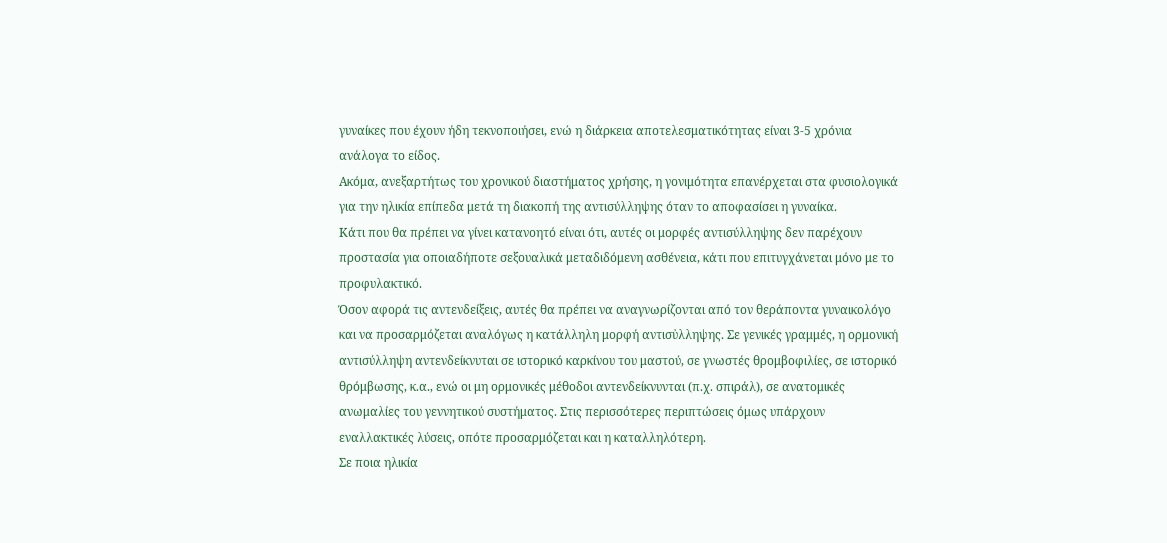γυναίκες που έχουν ήδη τεκνοποιήσει, ενώ η διάρκεια αποτελεσματικότητας είναι 3-5 χρόνια ανάλογα το είδος.
Ακόμα, ανεξαρτήτως του χρονικού διαστήματος χρήσης, η γονιμότητα επανέρχεται στα φυσιολογικά για την ηλικία επίπεδα μετά τη διακοπή της αντισύλληψης όταν το αποφασίσει η γυναίκα.
Κάτι που θα πρέπει να γίνει κατανοητό είναι ότι, αυτές οι μορφές αντισύλληψης δεν παρέχουν προστασία για οποιαδήποτε σεξουαλικά μεταδιδόμενη ασθένεια, κάτι που επιτυγχάνεται μόνο με το προφυλακτικό.
Όσον αφορά τις αντενδείξεις, αυτές θα πρέπει να αναγνωρίζονται από τον θεράποντα γυναικολόγο και να προσαρμόζεται αναλόγως η κατάλληλη μορφή αντισὐλληψης. Σε γενικές γραμμές, η ορμονική αντισύλληψη αντενδείκνυται σε ιστορικό καρκίνου του μαστού, σε γνωστές θρομβοφιλίες, σε ιστορικό θρόμβωσης, κ.α., ενώ οι μη ορμονικές μέθοδοι αντενδείκνυνται (π.χ. σπιράλ), σε ανατομικές ανωμαλίες του γεννητικού συστήματος. Στις περισσότερες περιπτώσεις όμως υπάρχουν εναλλακτικές λύσεις, οπότε προσαρμόζεται και η καταλληλότερη.
Σε ποια ηλικία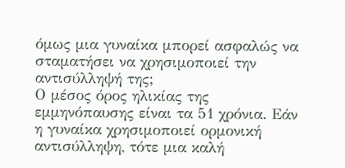όμως μια γυναίκα μπορεί ασφαλώς να σταματήσει να χρησιμοποιεί την αντισύλληψή της;
Ο μέσος όρος ηλικίας της εμμηνόπαυσης είναι τα 51 χρόνια. Εάν η γυναίκα χρησιμοποιεί ορμονική αντισύλληψη, τότε μια καλή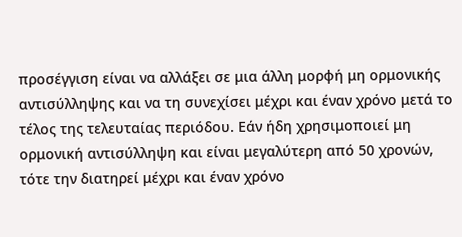προσέγγιση είναι να αλλάξει σε μια άλλη μορφή μη ορμονικής αντισύλληψης και να τη συνεχίσει μέχρι και έναν χρόνο μετά το τέλος της τελευταίας περιόδου. Εάν ήδη χρησιμοποιεί μη ορμονική αντισύλληψη και είναι μεγαλύτερη από 50 χρονών, τότε την διατηρεί μέχρι και έναν χρόνο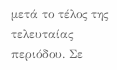μετά το τέλος της τελευταίας περιόδου. Σε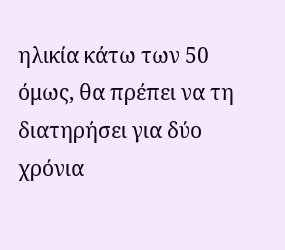ηλικία κάτω των 50 όμως, θα πρέπει να τη διατηρήσει για δύο χρόνια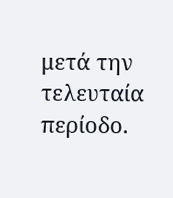μετά την τελευταία περίοδο.